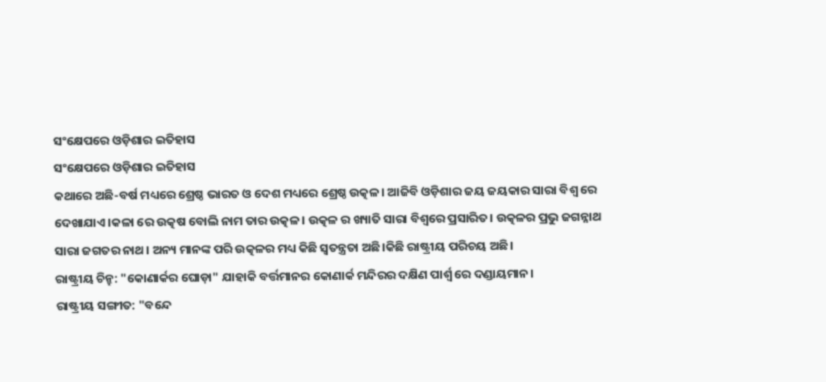ସଂକ୍ଷେପରେ ଓଡ଼ିଶାର ଇତିହାସ
ସଂକ୍ଷେପରେ ଓଡ଼ିଶାର ଇତିହାସ
କଥାରେ ଅଛି-ବର୍ଷ ମଧ୍ୟରେ ଶ୍ରେଷ୍ଠ ଭାରତ ଓ ଦେଶ ମଧ୍ୟରେ ଶ୍ରେଷ୍ଠ ଉତ୍କଳ। ଆଜିବି ଓଡ଼ିଶାର ଜୟ ଜୟକାର ସାରା ବିଶ୍ୱ ରେ ଦେଖାଯାଏ।କଳା ରେ ଉତ୍କଷ ବୋଲି ନାମ ତାର ଉତ୍କଳ। ଉତ୍କଳ ର ଖ୍ୟାତି ସାରା ବିଶ୍ୱରେ ପ୍ରସାରିତ। ଉତ୍କଳର ପ୍ରଭୁ ଜଗନ୍ନାଥ ସାରା ଜଗତର ନାଥ। ଅନ୍ୟ ମାନଙ୍କ ପରି ଉତ୍କଳର ମଧ୍ୟ କିଛି ସ୍ୱତନ୍ତ୍ରତା ଅଛି।କିଛି ରାଷ୍ଟ୍ରୀୟ ପରିଚୟ ଅଛି।
ରାଷ୍ଟ୍ରୀୟ ଚିନ୍ହ: "କୋଣାର୍କର ଘୋଡ଼ା" ଯାହାକି ବର୍ତ୍ତମାନର କୋଣାର୍କ ମନ୍ଦିରର ଦକ୍ଷିଣ ପାର୍ଶ୍ୱ ରେ ଦଣ୍ଡାୟମାନ।
ରାଷ୍ଟ୍ରୀୟ ସଙ୍ଗୀତ: "ବନ୍ଦେ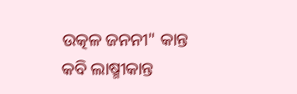ଉତ୍କଳ ଜନନୀ" କାନ୍ତ କବି ଲାଷ୍ମୀକାନ୍ତ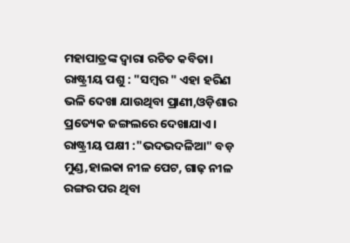ମହାପାତ୍ରଙ୍କ ଦ୍ୱାରା ରଚିତ କବିତା।
ରାଷ୍ଟ୍ରୀୟ ପଶୁ : "ସମ୍ବର " ଏହା ହରିଣ ଭଳି ଦେଖା ଯାଉଥିବା ପ୍ରାଣୀ,ଓଡ଼ିଶାର ପ୍ରତ୍ୟେକ ଜଙ୍ଗଲରେ ଦେଖାଯାଏ।
ରାଷ୍ଟ୍ରୀୟ ପକ୍ଷୀ :"ଭଦଭଦଳିଆ" ବଡ଼ ମୁଣ୍ଡ,ହାଲକା ନୀଳ ପେଟ, ଗାଢ଼ ନୀଳ ରଙ୍ଗର ପର ଥିବା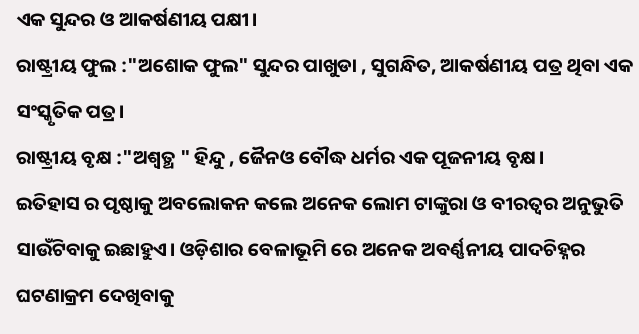ଏକ ସୁନ୍ଦର ଓ ଆକର୍ଷଣୀୟ ପକ୍ଷୀ।
ରାଷ୍ଟ୍ରୀୟ ଫୁଲ :"ଅଶୋକ ଫୁଲ" ସୁନ୍ଦର ପାଖୁଡା , ସୁଗନ୍ଧିତ, ଆକର୍ଷଣୀୟ ପତ୍ର ଥିବା ଏକ ସଂସ୍କୃତିକ ପତ୍ର।
ରାଷ୍ଟ୍ରୀୟ ବୃକ୍ଷ :"ଅଶ୍ୱତ୍ଥ " ହିନ୍ଦୁ , ଜୈନଓ ବୌଦ୍ଧ ଧର୍ମର ଏକ ପୂଜନୀୟ ବୃକ୍ଷ।
ଇତିହାସ ର ପୃଷ୍ଠାକୁ ଅବଲୋକନ କଲେ ଅନେକ ଲୋମ ଟାଙ୍କୁରା ଓ ବୀରତ୍ବର ଅନୁଭୁତି ସାଉଁଟିବାକୁ ଇଛାହୁଏ। ଓଡ଼ିଶାର ବେଳାଭୂମି ରେ ଅନେକ ଅବର୍ଣ୍ଣନୀୟ ପାଦଚିହ୍ନର ଘଟଣାକ୍ରମ ଦେଖିବାକୁ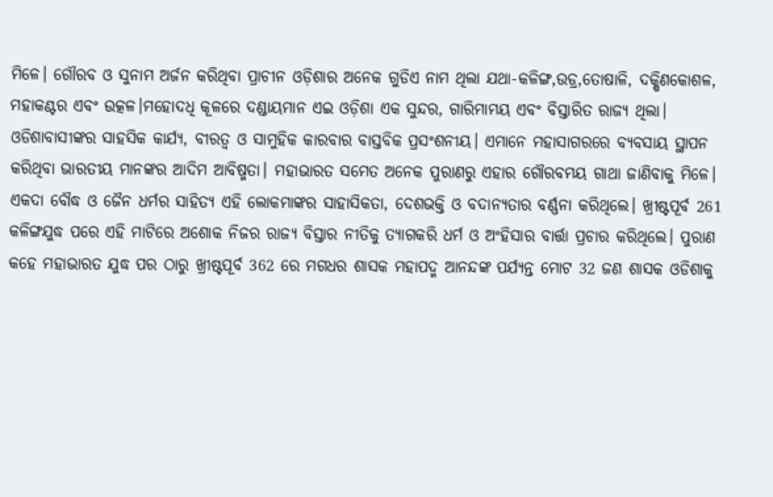ମିଳେ। ଗୌରବ ଓ ସୁନାମ ଅର୍ଜନ କରିଥିବା ପ୍ରାଚୀନ ଓଡ଼ିଶାର ଅନେକ ଗୁଡିଏ ନାମ ଥିଲା ଯଥା-କଳିଙ୍ଗ,ଉଡ୍ର,ତୋଷାଳି, ଦକ୍ଷିଣକୋଶଳ, ମହାକଣ୍ଟର ଏବଂ ଉତ୍କଳ।ମହୋଦଧି କୂଳରେ ଦଣ୍ଡାୟମାନ ଏଇ ଓଡ଼ିଶା ଏକ ସୁନ୍ଦର, ଗାରିମାମୟ ଏବଂ ବିସ୍ତାରିତ ରାଜ୍ୟ ଥିଲା। ଓଡିଶାବାସୀଙ୍କର ସାହସିକ କାର୍ଯ୍ୟ, ବୀରତ୍ବ ଓ ସାମୁହିକ କାରବାର ବାସ୍ତବିକ ପ୍ରସଂଶନୀୟ। ଏମାନେ ମହାସାଗରରେ ବ୍ୟବସାୟ ସ୍ଥାପନ କରିଥିବା ଭାରତୀୟ ମାନଙ୍କର ଆଦିମ ଆବିଷ୍ମତା। ମହାଭାରତ ସମେତ ଅନେକ ପୁରାଣରୁ ଏହାର ଗୌରବମୟ ଗାଥା ଜାଣିବାକୁ ମିଳେ। ଏକଦା ବୌଦ୍ଧ ଓ ଜୈନ ଧର୍ମର ସାହିତ୍ୟ ଏହି ଲୋକମାଙ୍କର ସାହାସିକତା, ଦେଶଭକ୍ତି ଓ ବଦାନ୍ୟତାର ବର୍ଣ୍ଣନା କରିଥିଲେ। ଖ୍ରୀଷ୍ଟପୂର୍ବ 261 କଳିଙ୍ଗଯୁଦ୍ଧ ପରେ ଏହି ମାଟିରେ ଅଶୋକ ନିଜର ରାଜ୍ୟ ବିସ୍ତାର ନୀତିକୁ ତ୍ୟାଗକରି ଧର୍ମ ଓ ଅଂହିସାର ବାର୍ତ୍ତା ପ୍ରଚାର କରିଥିଲେ। ପୁରାଣ କହେ ମହାଭାରତ ଯୁଦ୍ଧ ପର ଠାରୁ ଖ୍ରୀଷ୍ଟପୂର୍ବ 362 ରେ ମଗଧର ଶାସକ ମହାପଦ୍ମ ଆନନ୍ଦଙ୍କ ପର୍ଯ୍ୟନ୍ତ ମୋଟ 32 ଜଣ ଶାସକ ଓଡିଶାକୁ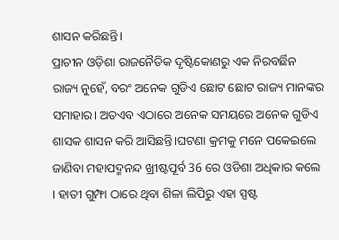ଶାସନ କରିଛନ୍ତି।
ପ୍ରାଚୀନ ଓଡ଼ିଶା ରାଜନୈତିକ ଦୃଷ୍ଟିକୋଣରୁ ଏକ ନିରବର୍ଛିନ ରାଜ୍ୟ ନୁହେଁ, ବରଂ ଅନେକ ଗୁଡିଏ ଛୋଟ ଛୋଟ ରାଜ୍ୟ ମାନଙ୍କର ସମାହାର। ଅତଏବ ଏଠାରେ ଅନେକ ସମୟରେ ଅନେକ ଗୁଡିଏ ଶାସକ ଶାସନ କରି ଆସିଛନ୍ତି।ଘଟଣା କ୍ରମକୁ ମନେ ପକେଇଲେ ଜାଣିବା ମହାପଦ୍ମନନ୍ଦ ଖ୍ରୀଷ୍ଟପୂର୍ବ 36 ରେ ଓଡିଶା ଅଧିକାର କଲେ । ହାତୀ ଗୁମ୍ଫା ଠାରେ ଥିବା ଶିଳା ଲିପିରୁ ଏହା ସ୍ପଷ୍ଟ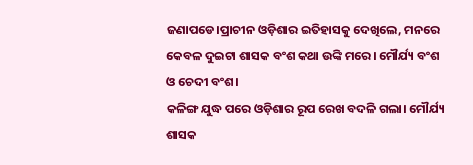ଜଣାପଡେ।ପ୍ରାଚୀନ ଓଡ଼ିଶାର ଇତିହାସକୁ ଦେଖିଲେ, ମନରେ କେବଳ ଦୁଇଟା ଶାସକ ବଂଶ କଥା ଉଙ୍କି ମରେ। ମୌର୍ଯ୍ୟ ବଂଶ ଓ ଚେଦୀ ବଂଶ।
କଳିଙ୍ଗ ଯୁଦ୍ଧ ପରେ ଓଡ଼ିଶାର ରୂପ ରେଖ ବଦଳି ଗଲା। ମୌର୍ଯ୍ୟ ଶାସକ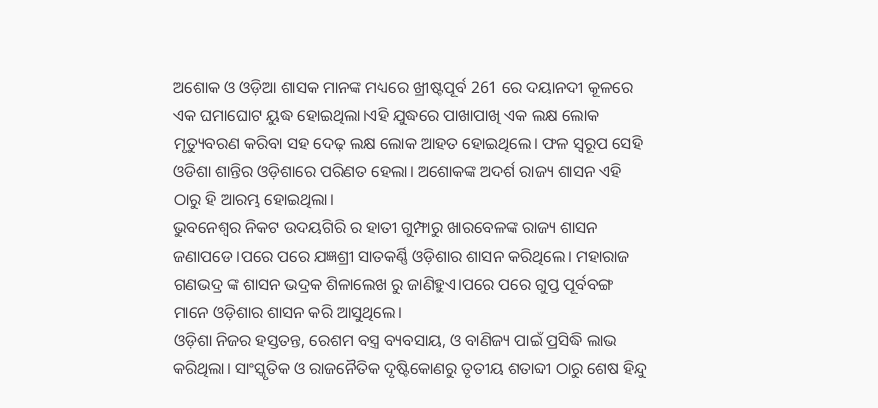ଅଶୋକ ଓ ଓଡ଼ିଆ ଶାସକ ମାନଙ୍କ ମଧ୍ୟରେ ଖ୍ରୀଷ୍ଟପୂର୍ବ 261 ରେ ଦୟାନଦୀ କୂଳରେ ଏକ ଘମାଘୋଟ ୟୁଦ୍ଧ ହୋଇଥିଲା।ଏହି ଯୁଦ୍ଧରେ ପାଖାପାଖି ଏକ ଲକ୍ଷ ଲୋକ ମୃତ୍ୟୁବରଣ କରିବା ସହ ଦେଢ଼ ଲକ୍ଷ ଲୋକ ଆହତ ହୋଇଥିଲେ। ଫଳ ସ୍ୱରୂପ ସେହି ଓଡିଶା ଶାନ୍ତିର ଓଡ଼ିଶାରେ ପରିଣତ ହେଲା। ଅଶୋକଙ୍କ ଅଦର୍ଶ ରାଜ୍ୟ ଶାସନ ଏହି ଠାରୁ ହି ଆରମ୍ଭ ହୋଇଥିଲା।
ଭୁବନେଶ୍ୱର ନିକଟ ଉଦୟଗିରି ର ହାତୀ ଗୁମ୍ଫାରୁ ଖାରବେଳଙ୍କ ରାଜ୍ୟ ଶାସନ ଜଣାପଡେ।ପରେ ପରେ ଯଜ୍ଞଶ୍ରୀ ସାତକର୍ଣ୍ଣି ଓଡ଼ିଶାର ଶାସନ କରିଥିଲେ। ମହାରାଜ ଗଣଭଦ୍ର ଙ୍କ ଶାସନ ଭଦ୍ରକ ଶିଳାଲେଖ ରୁ ଜାଣିହୁଏ।ପରେ ପରେ ଗୁପ୍ତ ପୂର୍ବବଙ୍ଗ ମାନେ ଓଡ଼ିଶାର ଶାସନ କରି ଆସୁଥିଲେ।
ଓଡ଼ିଶା ନିଜର ହସ୍ତତନ୍ତ, ରେଶମ ବସ୍ତ୍ର ବ୍ୟବସାୟ, ଓ ବାଣିଜ୍ୟ ପାଇଁ ପ୍ରସିଦ୍ଧି ଲାଭ କରିଥିଲା। ସାଂସ୍କୃତିକ ଓ ରାଜନୈତିକ ଦୃଷ୍ଟିକୋଣରୁ ତୃତୀୟ ଶତାବ୍ଦୀ ଠାରୁ ଶେଷ ହିନ୍ଦୁ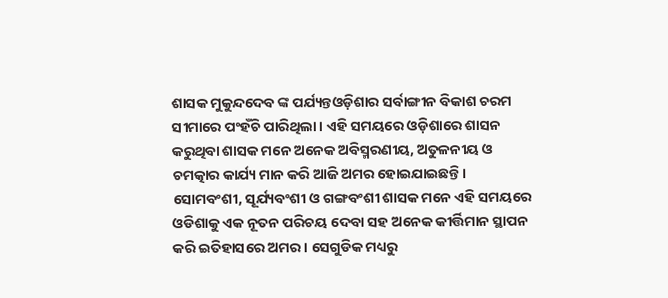ଶାସକ ମୁକୁନ୍ଦଦେବ ଙ୍କ ପର୍ଯ୍ୟନ୍ତଓଡ଼ିଶାର ସର୍ବାଙ୍ଗୀନ ବିକାଶ ଚରମ ସୀମାରେ ପଂହଁଚି ପାରିଥିଲା। ଏହି ସମୟରେ ଓଡ଼ିଶାରେ ଶାସନ କରୁଥିବା ଶାସକ ମନେ ଅନେକ ଅବିସ୍ମରଣୀୟ, ଅତୁଳନୀୟ ଓ ଚମତ୍କାର କାର୍ଯ୍ୟ ମାନ କରି ଆଜି ଅମର ହୋଇଯାଇଛନ୍ତି।
ସୋମବଂଶୀ, ସୂର୍ଯ୍ୟବଂଶୀ ଓ ଗଙ୍ଗବଂଶୀ ଶାସକ ମନେ ଏହି ସମୟରେ ଓଡିଶାକୁ ଏକ ନୂତନ ପରିଚୟ ଦେବା ସହ ଅନେକ କୀର୍ତ୍ତିମାନ ସ୍ଥାପନ କରି ଇତିହାସରେ ଅମର। ସେଗୁଡିକ ମଧ୍ୟରୁ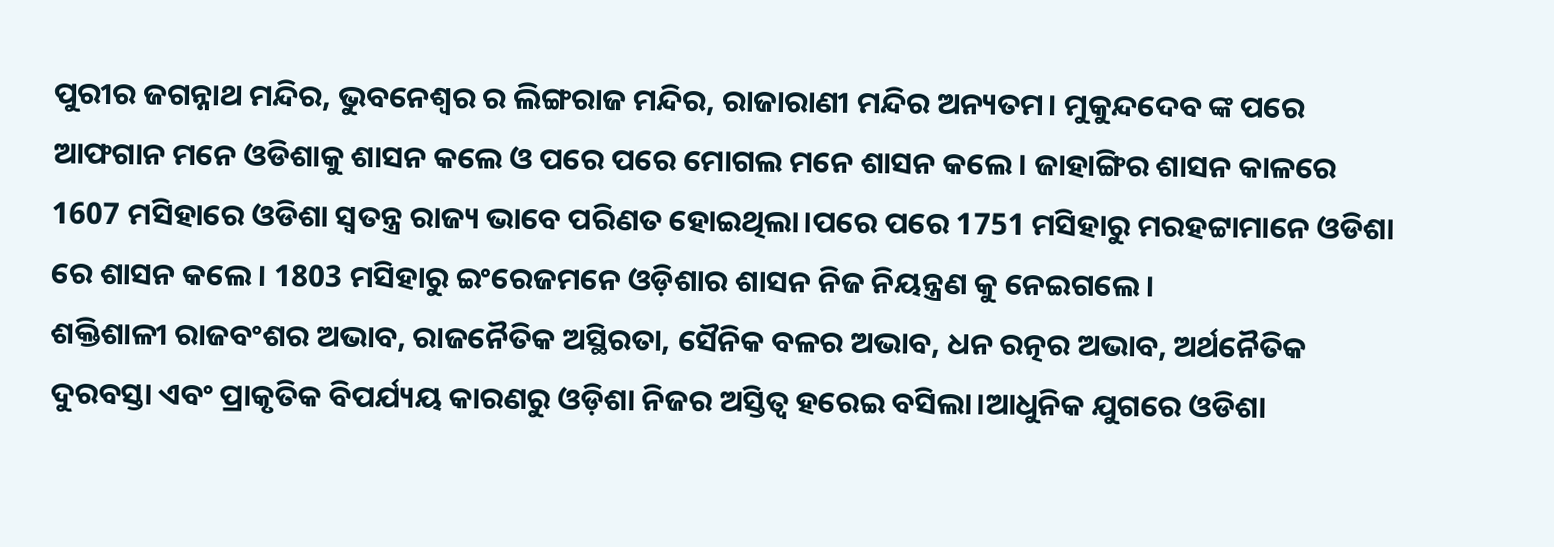ପୁରୀର ଜଗନ୍ନାଥ ମନ୍ଦିର, ଭୁବନେଶ୍ୱର ର ଲିଙ୍ଗରାଜ ମନ୍ଦିର, ରାଜାରାଣୀ ମନ୍ଦିର ଅନ୍ୟତମ। ମୁକୁନ୍ଦଦେବ ଙ୍କ ପରେ ଆଫଗାନ ମନେ ଓଡିଶାକୁ ଶାସନ କଲେ ଓ ପରେ ପରେ ମୋଗଲ ମନେ ଶାସନ କଲେ। ଜାହାଙ୍ଗିର ଶାସନ କାଳରେ 1607 ମସିହାରେ ଓଡିଶା ସ୍ୱତନ୍ତ୍ର ରାଜ୍ୟ ଭାବେ ପରିଣତ ହୋଇଥିଲା।ପରେ ପରେ 1751 ମସିହାରୁ ମରହଟ୍ଟାମାନେ ଓଡିଶା ରେ ଶାସନ କଲେ। 1803 ମସିହାରୁ ଇଂରେଜମନେ ଓଡ଼ିଶାର ଶାସନ ନିଜ ନିୟନ୍ତ୍ରଣ କୁ ନେଇଗଲେ।
ଶକ୍ତିଶାଳୀ ରାଜବଂଶର ଅଭାବ, ରାଜନୈତିକ ଅସ୍ଥିରତା, ସୈନିକ ବଳର ଅଭାବ, ଧନ ରତ୍ନର ଅଭାବ, ଅର୍ଥନୈତିକ ଦୁରବସ୍ତା ଏବଂ ପ୍ରାକୃତିକ ବିପର୍ଯ୍ୟୟ କାରଣରୁ ଓଡ଼ିଶା ନିଜର ଅସ୍ତିତ୍ବ ହରେଇ ବସିଲା।ଆଧୁନିକ ଯୁଗରେ ଓଡିଶା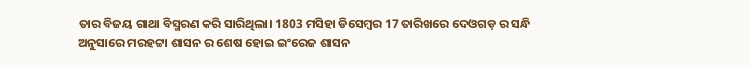ତାର ବିଜୟ ଗାଥା ବିସ୍ମରଣ କରି ସାରିଥିଲା। 1803 ମସିହା ଡିସେମ୍ବର 17 ତାରିଖରେ ଦେଓଗଡ଼ ର ସନ୍ଧି ଅନୁସାରେ ମରହଟ୍ଟା ଶାସନ ର ଶେଷ ହୋଇ ଇଂରେଜ ଶାସନ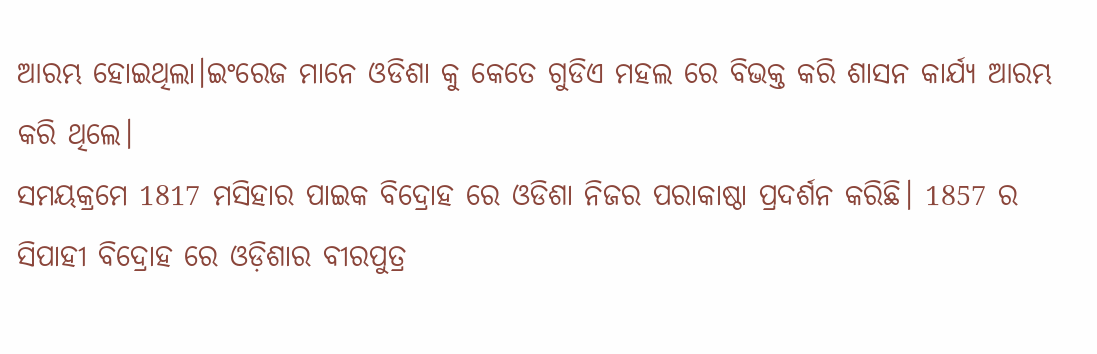ଆରମ୍ଭ ହୋଇଥିଲା।ଇଂରେଜ ମାନେ ଓଡିଶା କୁ କେତେ ଗୁଡିଏ ମହଲ ରେ ବିଭକ୍ତ କରି ଶାସନ କାର୍ଯ୍ୟ ଆରମ୍ଭ କରି ଥିଲେ।
ସମୟକ୍ରମେ 1817 ମସିହାର ପାଇକ ବିଦ୍ରୋହ ରେ ଓଡିଶା ନିଜର ପରାକାଷ୍ଠା ପ୍ରଦର୍ଶନ କରିଛି। 1857 ର ସିପାହୀ ବିଦ୍ରୋହ ରେ ଓଡ଼ିଶାର ବୀରପୁତ୍ର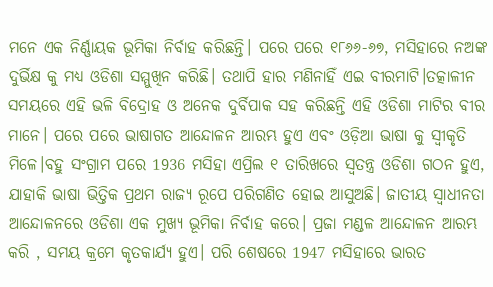ମନେ ଏକ ନିର୍ଣ୍ଣାୟକ ଭୂମିକା ନିର୍ବାହ କରିଛନ୍ତି। ପରେ ପରେ ୧୮୬୬-୬୭, ମସିହାରେ ନଅଙ୍କ ଦୁର୍ଭିକ୍ଷ କୁ ମଧ୍ୟ ଓଡିଶା ସମ୍ମୁଖିନ କରିଛି। ତଥାପି ହାର ମଣିନାହିଁ ଏଇ ବୀରମାଟି।ତତ୍କାଳୀନ ସମୟରେ ଏହି ଭଳି ବିଦ୍ରୋହ ଓ ଅନେକ ଦୁର୍ବିପାକ ସହ କରିଛନ୍ତି ଏହି ଓଡିଶା ମାଟିର ବୀର ମାନେ। ପରେ ପରେ ଭାଷାଗତ ଆନ୍ଦୋଳନ ଆରମ୍ଭ ହୁଏ ଏବଂ ଓଡ଼ିଆ ଭାଷା କୁ ସ୍ୱୀକୃତି ମିଳେ।ବହୁ ସଂଗ୍ରାମ ପରେ 1936 ମସିହା ଏପ୍ରିଲ ୧ ତାରିଖରେ ସ୍ୱତନ୍ତ୍ର ଓଡିଶା ଗଠନ ହୁଏ, ଯାହାକି ଭାଷା ଭିତ୍ତିକ ପ୍ରଥମ ରାଜ୍ୟ ରୂପେ ପରିଗଣିତ ହୋଇ ଆସୁଅଛି। ଜାତୀୟ ସ୍ଵାଧୀନତା ଆନ୍ଦୋଳନରେ ଓଡିଶା ଏକ ମୁଖ୍ୟ ଭୂମିକା ନିର୍ବାହ କରେ। ପ୍ରଜା ମଣ୍ଡଳ ଆନ୍ଦୋଳନ ଆରମ୍ଭ କରି , ସମୟ କ୍ରମେ କୃତକାର୍ଯ୍ୟ ହୁଏ। ପରି ଶେଷରେ 1947 ମସିହାରେ ଭାରତ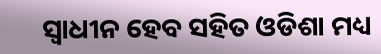ସ୍ୱାଧୀନ ହେବ ସହିତ ଓଡିଶା ମଧ୍ୟ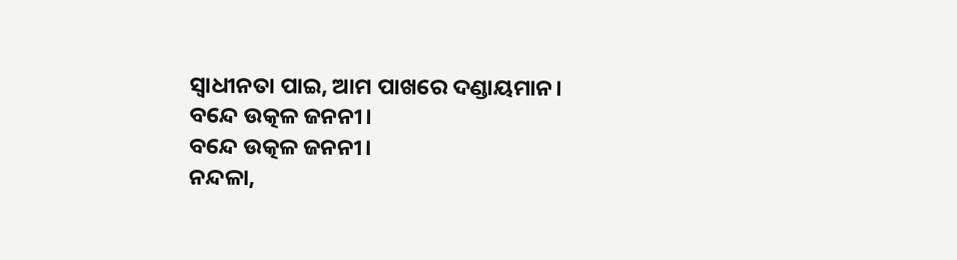ସ୍ୱାଧୀନତା ପାଇ, ଆମ ପାଖରେ ଦଣ୍ଡାୟମାନ।
ବନ୍ଦେ ଉତ୍କଳ ଜନନୀ।
ବନ୍ଦେ ଉତ୍କଳ ଜନନୀ।
ନନ୍ଦଳା,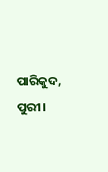ପାରିକୁଦ, ପୁରୀ।